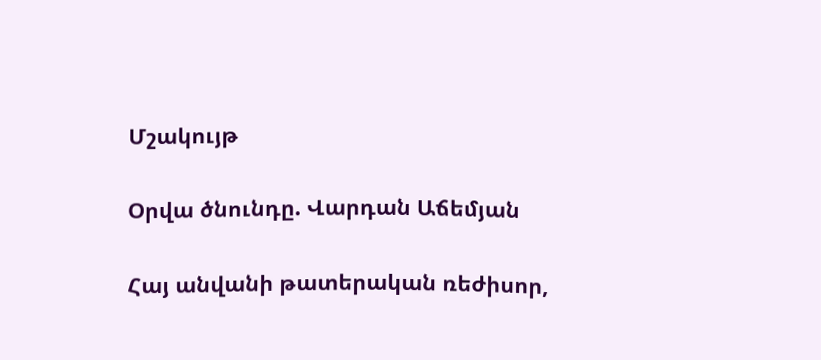Մշակույթ

Օրվա ծնունդը. Վարդան Աճեմյան

Հայ անվանի թատերական ռեժիսոր,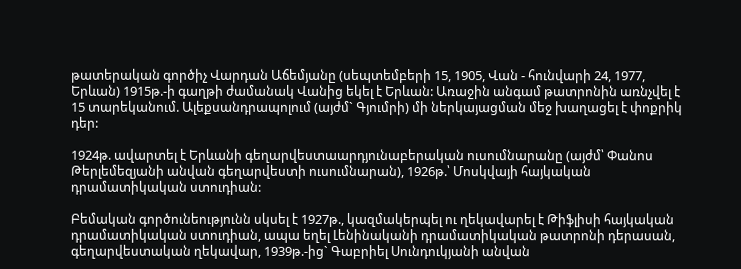թատերական գործիչ Վարդան Աճեմյանը (սեպտեմբերի 15, 1905, Վան - հունվարի 24, 1977, Երևան) 1915թ.-ի գաղթի ժամանակ Վանից եկել է Երևան: Առաջին անգամ թատրոնին առնչվել է 15 տարեկանում. Ալեքսանդրապոլում (այժմ` Գյումրի) մի ներկայացման մեջ խաղացել է փոքրիկ դեր:

1924թ. ավարտել է Երևանի գեղարվեստաարդյունաբերական ուսումնարանը (այժմ՝ Փանոս Թերլեմեզյանի անվան գեղարվեստի ուսումնարան), 1926թ.՝ Մոսկվայի հայկական դրամատիկական ստուդիան:

Բեմական գործունեությունն սկսել է 1927թ., կազմակերպել ու ղեկավարել է Թիֆլիսի հայկական դրամատիկական ստուդիան, ապա եղել Լենինականի դրամատիկական թատրոնի դերասան, գեղարվեստական ղեկավար, 1939թ.-ից` Գաբրիել Սունդուկյանի անվան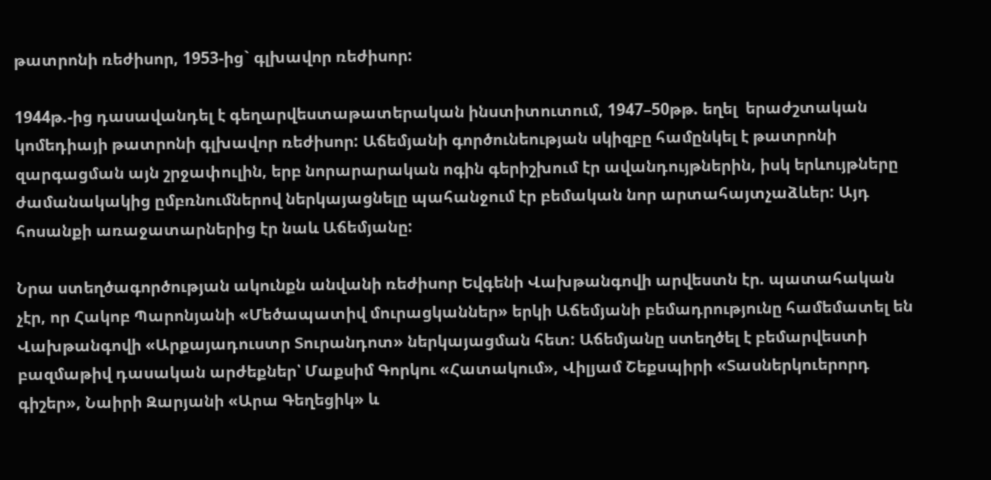թատրոնի ռեժիսոր, 1953-ից` գլխավոր ռեժիսոր:

1944թ.-ից դասավանդել է գեղարվեստաթատերական ինստիտուտում, 1947–50թթ. եղել  երաժշտական կոմեդիայի թատրոնի գլխավոր ռեժիսոր: Աճեմյանի գործունեության սկիզբը համընկել է թատրոնի զարգացման այն շրջափուլին, երբ նորարարական ոգին գերիշխում էր ավանդույթներին, իսկ երևույթները ժամանակակից ըմբռնումներով ներկայացնելը պահանջում էր բեմական նոր արտահայտչաձևեր: Այդ հոսանքի առաջատարներից էր նաև Աճեմյանը:

Նրա ստեղծագործության ակունքն անվանի ռեժիսոր Եվգենի Վախթանգովի արվեստն էր. պատահական չէր, որ Հակոբ Պարոնյանի «Մեծապատիվ մուրացկաններ» երկի Աճեմյանի բեմադրությունը համեմատել են Վախթանգովի «Արքայադուստր Տուրանդոտ» ներկայացման հետ: Աճեմյանը ստեղծել է բեմարվեստի բազմաթիվ դասական արժեքներ՝ Մաքսիմ Գորկու «Հատակում», Վիլյամ Շեքսպիրի «Տասներկուերորդ գիշեր», Նաիրի Զարյանի «Արա Գեղեցիկ» և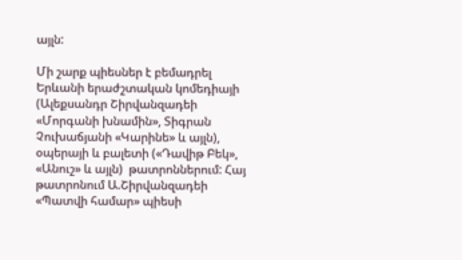այլն:

Մի շարք պիեսներ է բեմադրել Երևանի երաժշտական կոմեդիայի (Ալեքսանդր Շիրվանզադեի «Մորգանի խնամին», Տիգրան Չուխաճյանի «Կարինե» և այլն), օպերայի և բալետի («Դավիթ Բեկ», «Անուշ» և այլն)  թատրոններում: Հայ թատրոնում Ա.Շիրվանզադեի «Պատվի համար» պիեսի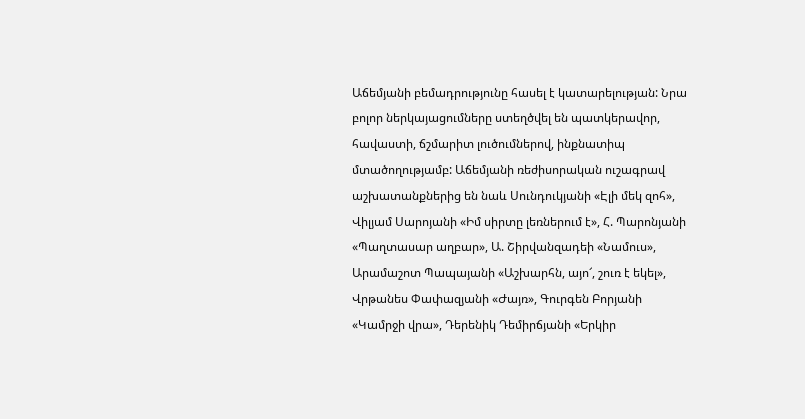Աճեմյանի բեմադրությունը հասել է կատարելության: Նրա բոլոր ներկայացումները ստեղծվել են պատկերավոր, հավաստի, ճշմարիտ լուծումներով, ինքնատիպ մտածողությամբ: Աճեմյանի ռեժիսորական ուշագրավ աշխատանքներից են նաև Սունդուկյանի «Էլի մեկ զոհ», Վիլյամ Սարոյանի «Իմ սիրտը լեռներում է», Հ. Պարոնյանի «Պաղտասար աղբար», Ա. Շիրվանզադեի «Նամուս», Արամաշոտ Պապայանի «Աշխարհն, այո՜, շուռ է եկել», Վրթանես Փափազյանի «Ժայռ», Գուրգեն Բորյանի «Կամրջի վրա», Դերենիկ Դեմիրճյանի «Երկիր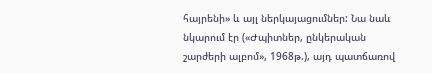հայրենի» և այլ ներկայացումներ: Նա նաև նկարում էր («Ժպիտներ, ընկերական շարժերի ալբոմ», 1968թ.), այդ պատճառով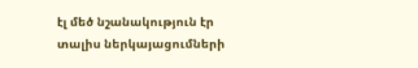էլ մեծ նշանակություն էր տալիս ներկայացումների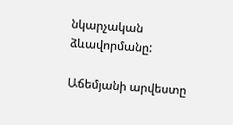նկարչական ձևավորմանը:

Աճեմյանի արվեստը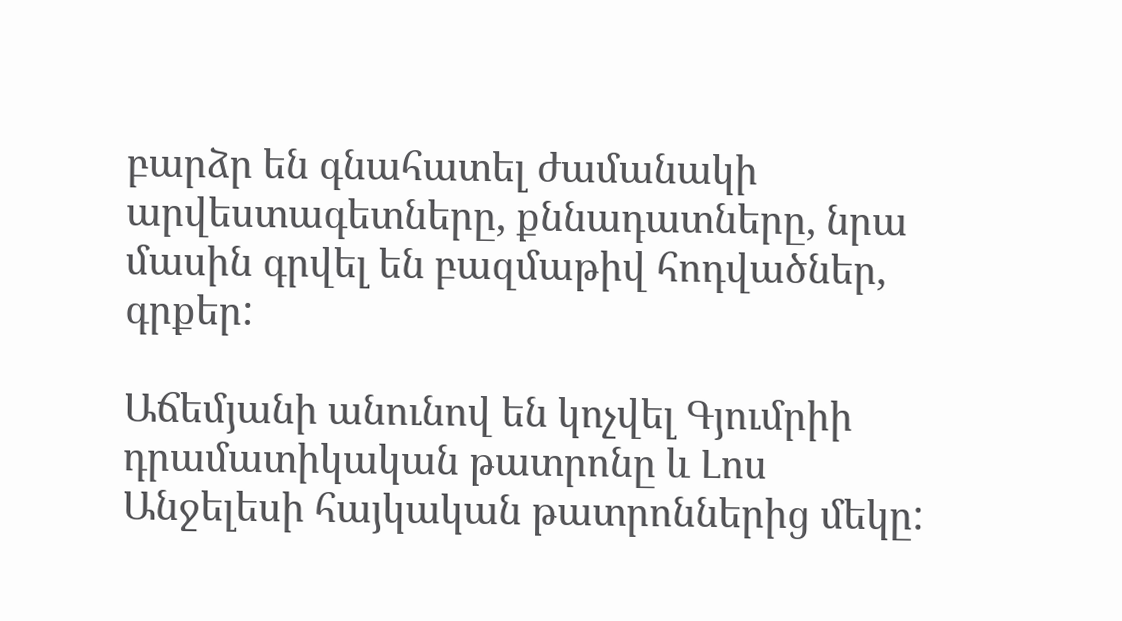բարձր են գնահատել ժամանակի արվեստագետները, քննադատները, նրա մասին գրվել են բազմաթիվ հոդվածներ, գրքեր:

Աճեմյանի անունով են կոչվել Գյումրիի դրամատիկական թատրոնը և Լոս Անջելեսի հայկական թատրոններից մեկը: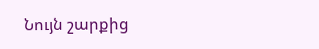Նույն շարքից